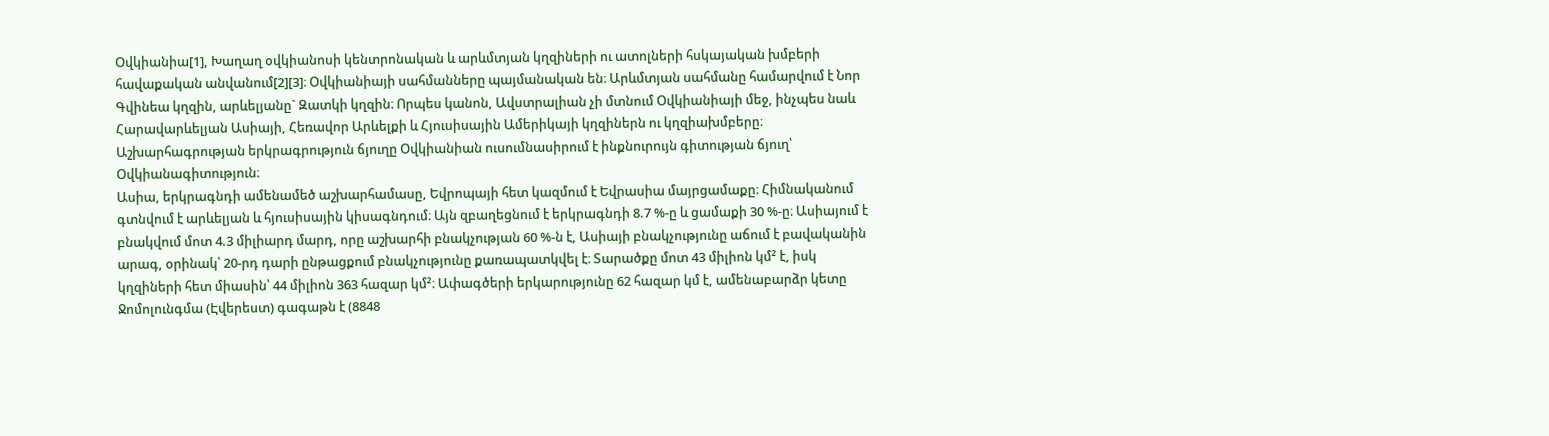Օվկիանիա[1], Խաղաղ օվկիանոսի կենտրոնական և արևմտյան կղզիների ու ատոլների հսկայական խմբերի հավաքական անվանում[2][3]։ Օվկիանիայի սահմանները պայմանական են։ Արևմտյան սահմանը համարվում է Նոր Գվինեա կղզին, արևելյանը` Զատկի կղզին։ Որպես կանոն, Ավստրալիան չի մտնում Օվկիանիայի մեջ, ինչպես նաև Հարավարևելյան Ասիայի, Հեռավոր Արևելքի և Հյուսիսային Ամերիկայի կղզիներն ու կղզիախմբերը։ Աշխարհագրության երկրագրություն ճյուղը Օվկիանիան ուսումնասիրում է ինքնուրույն գիտության ճյուղ՝ Օվկիանագիտություն։
Ասիա, երկրագնդի ամենամեծ աշխարհամասը, Եվրոպայի հետ կազմում է Եվրասիա մայրցամաքը։ Հիմնականում գտնվում է արևելյան և հյուսիսային կիսագնդում։ Այն զբաղեցնում է երկրագնդի 8.7 %-ը և ցամաքի 30 %-ը։ Ասիայում է բնակվում մոտ 4.3 միլիարդ մարդ, որը աշխարհի բնակչության 60 %-ն է, Ասիայի բնակչությունը աճում է բավականին արագ, օրինակ՝ 20-րդ դարի ընթացքում բնակչությունը քառապատկվել է։ Տարածքը մոտ 43 միլիոն կմ² է, իսկ կղզիների հետ միասին՝ 44 միլիոն 363 հազար կմ²։ Ափագծերի երկարությունը 62 հազար կմ է, ամենաբարձր կետը Ջոմոլունգմա (Էվերեստ) գագաթն է (8848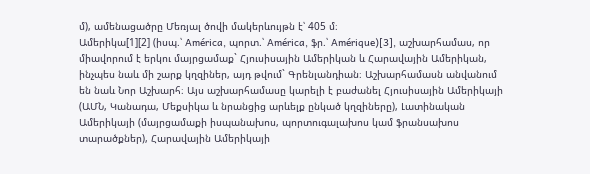մ), ամենացածրը Մեռյալ ծովի մակերևույթն է՝ 405 մ։
Ամերիկա[1][2] (իսպ.՝ América, պորտ.՝ América, ֆր.՝ Amérique)[3], աշխարհամաս, որ միավորում է երկու մայրցամաք` Հյուսիսային Ամերիկան և Հարավային Ամերիկան, ինչպես նաև մի շարք կղզիներ, այդ թվում` Գրենլանդիան։ Աշխարհամասն անվանում են նաև Նոր Աշխարհ։ Այս աշխարհամասը կարելի է բաժանել Հյուսիսային Ամերիկայի (ԱՄՆ, Կանադա, Մեքսիկա և նրանցից արևելք ընկած կղզիները), Լատինական Ամերիկայի (մայրցամաքի իսպանախոս, պորտուգալախոս կամ ֆրանսախոս տարածքներ), Հարավային Ամերիկայի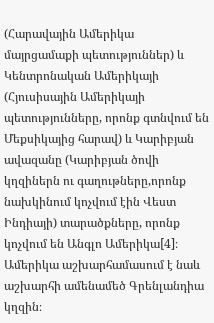(Հարավային Ամերիկա մայրցամաքի պետություններ) և Կենտրոնական Ամերիկայի (Հյուսիսային Ամերիկայի պետությունները, որոնք գտնվում են Մեքսիկայից հարավ) և Կարիբյան ավազանը (Կարիբյան ծովի կղզիներն ու գաղութները,որոնք նախկինում կոչվում էին Վեստ Ինդիայի) տարածքները, որոնք կոչվում են Անգլո Ամերիկա[4]։ Ամերիկա աշխարհամասում է նաև աշխարհի ամենամեծ Գրենլանդիա կղզին։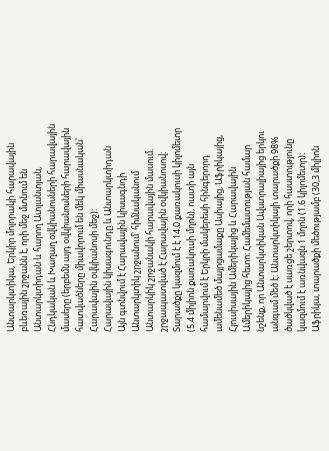Անտարկտիկա, Երկիր մոլորակի հարավային բևեռային շրջանն է, որի մեջ մտնում են Անտարկտիդան և հարող Ատլանտյան, Հնդկական և Խաղաղ օվկիանոսների հարավային մասերը (երբեմն այդ օվկիանոսների հարավային հատվածները միավորում են մեկ միասնական՝ Հարավային օվկիանոսի մեջ)։
Հարավային կիսագունդը և Անտարկտիդան
Այն գտնվում է Հարավային կիսագնդի Անտարկտիկ շրջանում՝ հիմնականում Անտարկիկ շրջանակի հարավային մասում. շրջապատված է Հարավային օվկիանոսով։ Տարածքը կազմում է է 14.0 քառակուսի կիլոմետր (5.4 միլիոն քառակուսի մղոն), ուստի այն համարվում է Երկրի մակերեսի հինգերորդ ամենամեծ մայրցամաքը Ասիայից, Աֆրիկայից, Հյուսիսային Ամերիկայից և Հարավային Ամերիկայից հետո։ Համեմատության համար նշենք, որ Անտարկտիկան Ավստրալիայից երկու անգամ մեծ է։ Անտարկտիկայի տարածքի 98% ծածկված է սառցե շերտով, որի հաստությունը կազմում է առնվազն 1 մղոն (1.6 կիլոմետր)։
Աֆրիկա, տարածքի մեծությամբ (30,3 միլիոն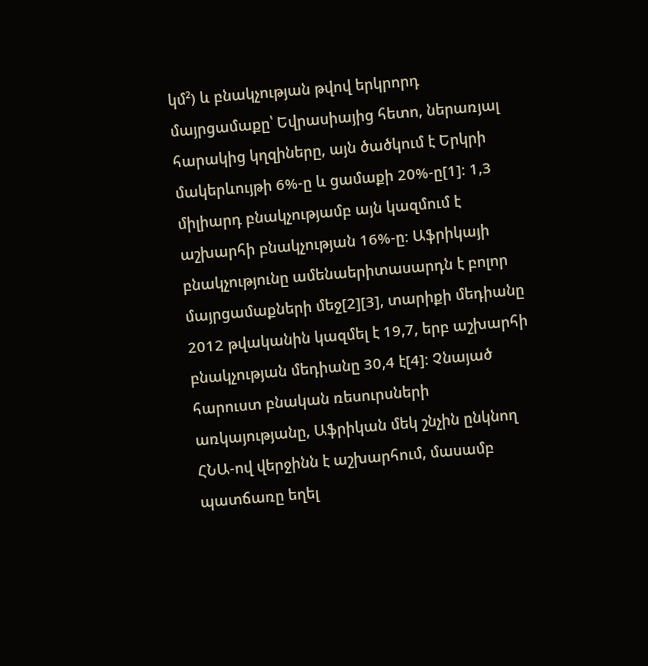կմ²) և բնակչության թվով երկրորդ մայրցամաքը՝ Եվրասիայից հետո, ներառյալ հարակից կղզիները, այն ծածկում է Երկրի մակերևույթի 6%-ը և ցամաքի 20%-ը[1]։ 1,3 միլիարդ բնակչությամբ այն կազմում է աշխարհի բնակչության 16%-ը։ Աֆրիկայի բնակչությունը ամենաերիտասարդն է բոլոր մայրցամաքների մեջ[2][3], տարիքի մեդիանը 2012 թվականին կազմել է 19,7, երբ աշխարհի բնակչության մեդիանը 30,4 է[4]։ Չնայած հարուստ բնական ռեսուրսների առկայությանը, Աֆրիկան մեկ շնչին ընկնող ՀՆԱ-ով վերջինն է աշխարհում, մասամբ պատճառը եղել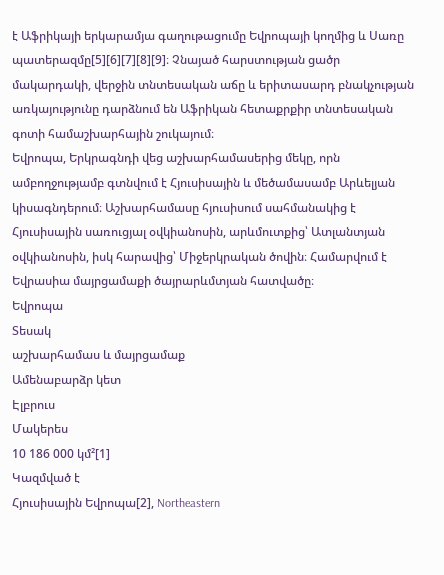է Աֆրիկայի երկարամյա գաղութացումը Եվրոպայի կողմից և Սառը պատերազմը[5][6][7][8][9]։ Չնայած հարստության ցածր մակարդակի, վերջին տնտեսական աճը և երիտասարդ բնակչության առկայությունը դարձնում են Աֆրիկան հետաքրքիր տնտեսական գոտի համաշխարհային շուկայում։
Եվրոպա, Երկրագնդի վեց աշխարհամասերից մեկը, որն ամբողջությամբ գտնվում է Հյուսիսային և մեծամասամբ Արևելյան կիսագնդերում։ Աշխարհամասը հյուսիսում սահմանակից է Հյուսիսային սառուցյալ օվկիանոսին, արևմուտքից՝ Ատլանտյան օվկիանոսին, իսկ հարավից՝ Միջերկրական ծովին։ Համարվում է Եվրասիա մայրցամաքի ծայրարևմտյան հատվածը։
Եվրոպա
Տեսակ
աշխարհամաս և մայրցամաք
Ամենաբարձր կետ
Էլբրուս
Մակերես
10 186 000 կմ²[1]
Կազմված է
Հյուսիսային Եվրոպա[2], Northeastern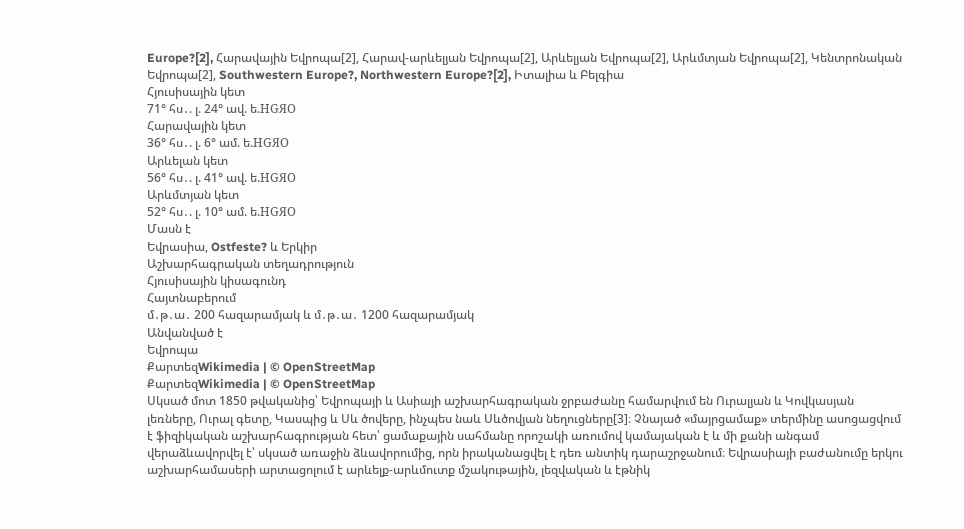Europe?[2], Հարավային Եվրոպա[2], Հարավ-արևելյան Եվրոպա[2], Արևելյան Եվրոպա[2], Արևմտյան Եվրոպա[2], Կենտրոնական Եվրոպա[2], Southwestern Europe?, Northwestern Europe?[2], Իտալիա և Բելգիա
Հյուսիսային կետ
71° հս․. լ. 24° ավ. ե.HGЯO
Հարավային կետ
36° հս․. լ. 6° ամ. ե.HGЯO
Արևելան կետ
56° հս․. լ. 41° ավ. ե.HGЯO
Արևմտյան կետ
52° հս․. լ. 10° ամ. ե.HGЯO
Մասն է
Եվրասիա, Ostfeste? և Երկիր
Աշխարհագրական տեղադրություն
Հյուսիսային կիսագունդ
Հայտնաբերում
մ․թ․ա․ 200 հազարամյակ և մ․թ․ա․ 1200 հազարամյակ
Անվանված է
Եվրոպա
ՔարտեզWikimedia | © OpenStreetMap
ՔարտեզWikimedia | © OpenStreetMap
Սկսած մոտ 1850 թվականից՝ Եվրոպայի և Ասիայի աշխարհագրական ջրբաժանը համարվում են Ուրալյան և Կովկասյան լեռները, Ուրալ գետը, Կասպից և Սև ծովերը, ինչպես նաև Սևծովյան նեղուցները[3]։ Չնայած «մայրցամաք» տերմինը ասոցացվում է ֆիզիկական աշխարհագրության հետ՝ ցամաքային սահմանը որոշակի առումով կամայական է և մի քանի անգամ վերաձևավորվել է՝ սկսած առաջին ձևավորումից, որն իրականացվել է դեռ անտիկ դարաշրջանում։ Եվրասիայի բաժանումը երկու աշխարհամասերի արտացոլում է արևելք-արևմուտք մշակութային, լեզվական և էթնիկ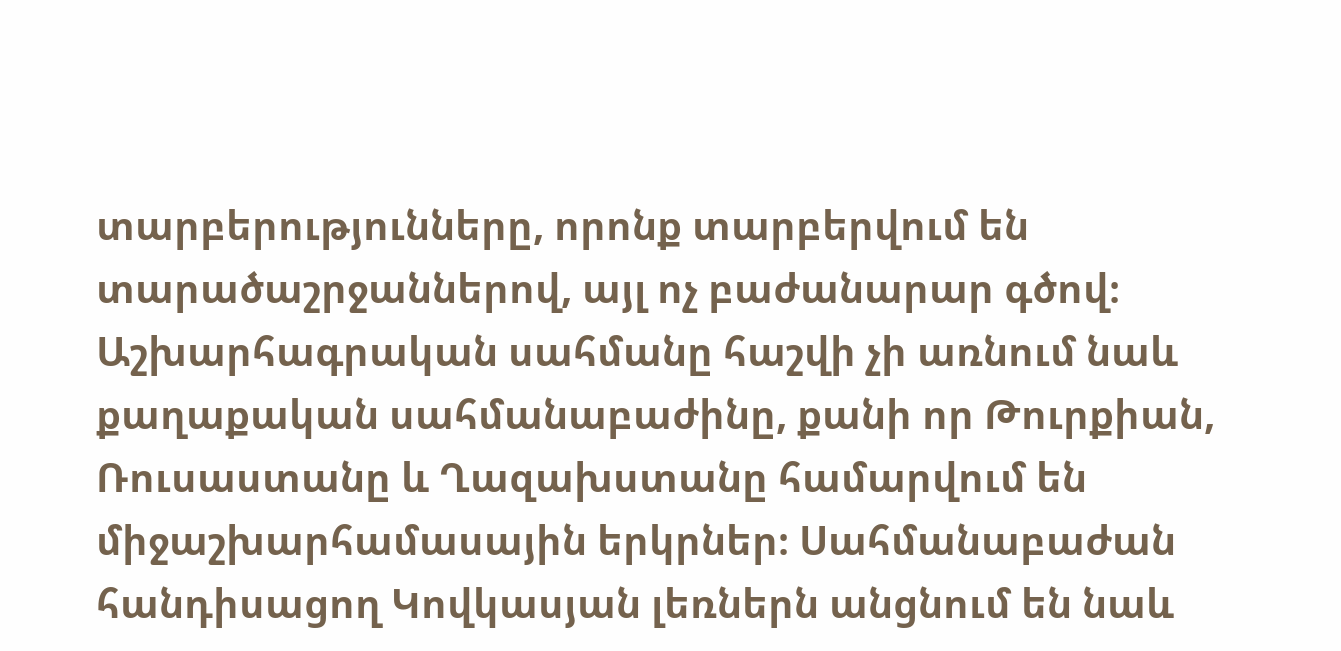տարբերությունները, որոնք տարբերվում են տարածաշրջաններով, այլ ոչ բաժանարար գծով։ Աշխարհագրական սահմանը հաշվի չի առնում նաև քաղաքական սահմանաբաժինը, քանի որ Թուրքիան, Ռուսաստանը և Ղազախստանը համարվում են միջաշխարհամասային երկրներ։ Սահմանաբաժան հանդիսացող Կովկասյան լեռներն անցնում են նաև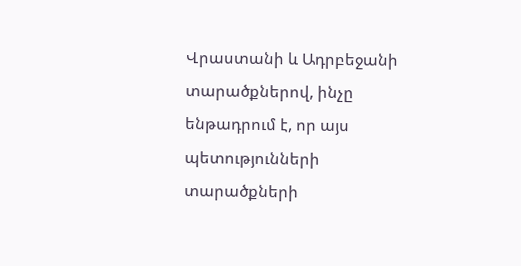Վրաստանի և Ադրբեջանի տարածքներով, ինչը ենթադրում է, որ այս պետությունների տարածքների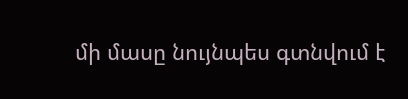մի մասը նույնպես գտնվում է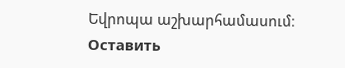Եվրոպա աշխարհամասում։
Оставить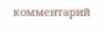комментарий